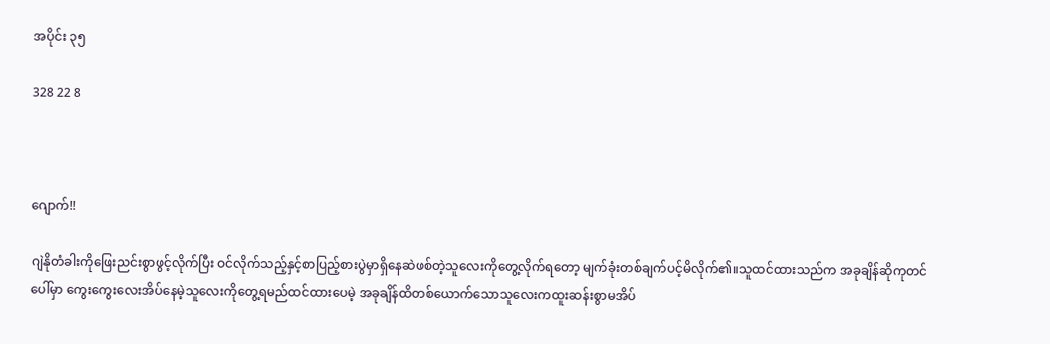အပိုင်း ၃၅

328 22 8



ဂျောက်!!

ဂျဲနိုတံခါးကိုဖြေးညင်းစွာဖွင့်လိုက်ပြီး ဝင်လိုက်သည့်နှင့်စာပြည့်စားပွဲမှာရှိနေဆဲဖစ်တဲ့သူလေးကိုတွေ့လိုက်ရတော့ မျက်ခုံးတစ်ချက်ပင့်မိလိုက်၏။သူထင်ထားသည်က အခုချိန်ဆိုကုတင်ပေါ်မှာ ကွေးကွေးလေးအိပ်နေမဲ့သူလေးကိုတွေ့ရမည်ထင်ထားပေမဲ့ အခုချိန်ထိတစ်ယောက်သောသူလေးကထူးဆန်းစွာမအိပ်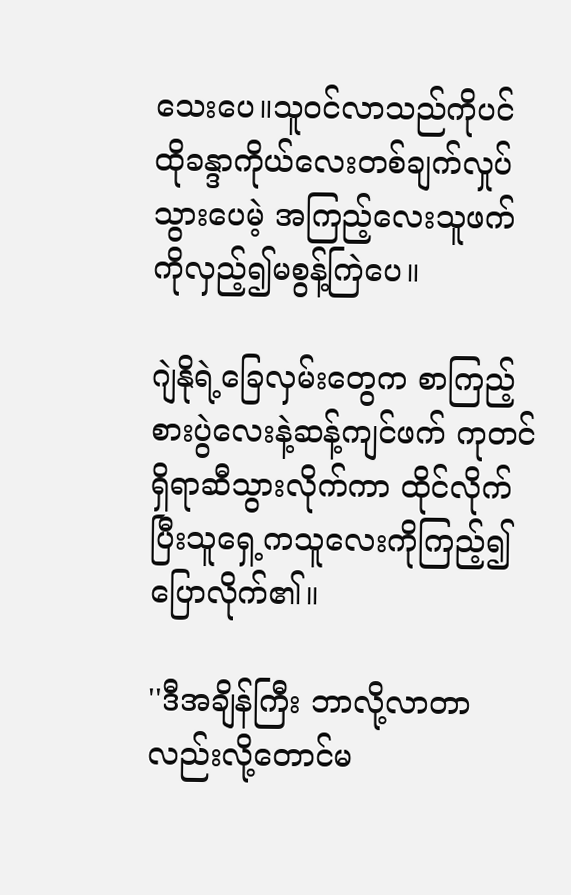သေးပေ။သူဝင်လာသည်ကိုပင် ထိုခန္ဒာကိုယ်လေးတစ်ချက်လှုပ်သွားပေမဲ့ အကြည့်လေးသူဖက်ကိုလှည့်၍မစွန့်ကြဲပေ။

ဂျဲနိုရဲ့ခြေလှမ်းတွေက စာကြည့်စားပွဲလေးနဲ့ဆန့်ကျင်ဖက် ကုတင်ရှိရာဆီသွားလိုက်ကာ ထိုင်လိုက်ပြီးသူရှေ့ကသူလေးကိုကြည့်၍ ပြောလိုက်၏။

''ဒီအချိန်ကြီး ဘာလို့လာတာလည်းလို့တောင်မ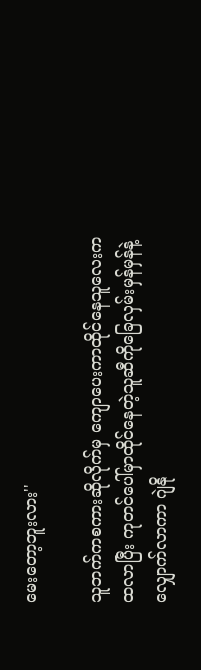မေးတော့ဘူးလား''

သူဘက်ကစကားဆိုလိုက်မှ ကျောပေးကာထိုင်နေသူလေးကထလာပြီး ကုတင်ပေါ်မှာထိုင်နေတဲ့သူဆီကိုခြေလှမ်းမှန်မှန်နဲ့လျှောက်လာကာ ဂျဲနို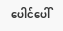ပေါင်ပေါ်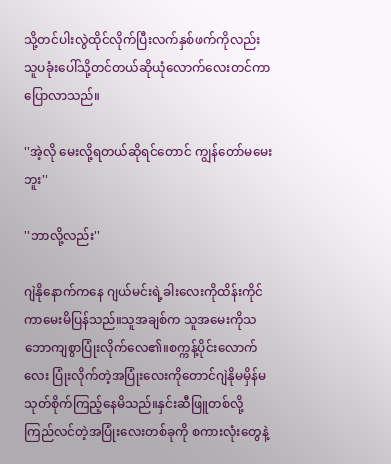သို့တင်ပါးလွဲထိုင်လိုက်ပြီးလက်နှစ်ဖက်ကိုလည်း သူပခုံးပေါ်သို့တင်တယ်ဆိုယုံလောက်လေးတင်ကာ ပြောလာသည်။

''အဲ့လို မေးလို့ရတယ်ဆိုရင်တောင် ကျွန်တော်မမေးဘူး''

''ဘာလို့လည်း''

ဂျဲနိုနောက်ကနေ ဂျယ်မင်းရဲ့ခါးလေးကိုထိန်းကိုင်ကာမေးမိပြန်သည်။သူအချစ်က သူအမေးကိုသဘောကျစွာပြုံးလိုက်လေ၏။စက္ကန့်ပိုင်းလောက်လေး ပြုံးလိုက်တဲ့အပြုံးလေးကိုတောင်ဂျဲနိုမမှိန်မသုတ်စိုက်ကြည့်နေမိသည်။နှင်းဆီဖြူတစ်လို့ ကြည်လင်တဲ့အပြုံးလေးတစ်ခုကို စကားလုံးတွေနဲ့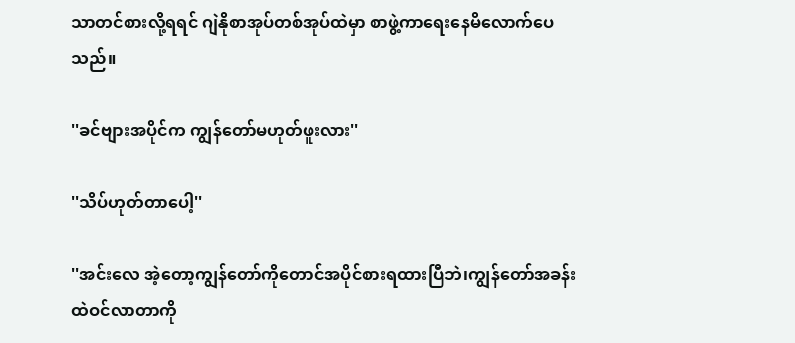သာတင်စားလို့ရရင် ဂျဲနိုစာအုပ်တစ်အုပ်ထဲမှာ စာဖွဲ့ကာရေးနေမိလောက်ပေသည်။

''ခင်ဗျားအပိုင်က ကျွန်တော်မဟုတ်ဖူးလား''

''သိပ်ဟုတ်တာပေါ့''

''အင်းလေ အဲ့တော့ကျွန်တော်ကိုတောင်အပိုင်စားရထားပြီဘဲ၊ကျွန်တော်အခန်းထဲဝင်လာတာကို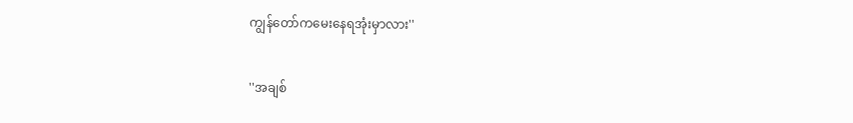ကျွန်တော်ကမေးနေရအုံးမှာလား''

''အချစ်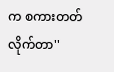က စကားတတ်လိုက်တာ''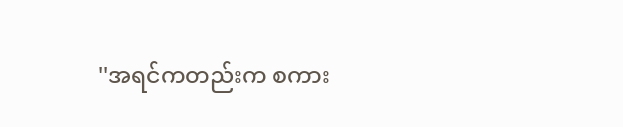''အရင်ကတည်းက စကား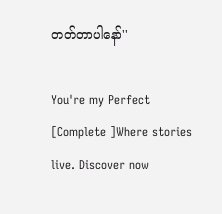တတ်တာပါနော်''

You're my Perfect [Complete ]Where stories live. Discover now